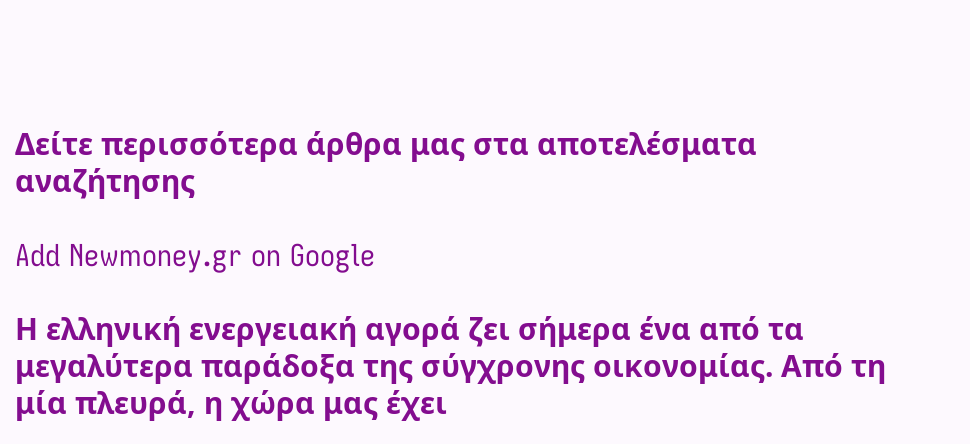Δείτε περισσότερα άρθρα μας στα αποτελέσματα αναζήτησης

Add Newmoney.gr on Google

Η ελληνική ενεργειακή αγορά ζει σήμερα ένα από τα μεγαλύτερα παράδοξα της σύγχρονης οικονομίας. Από τη μία πλευρά, η χώρα μας έχει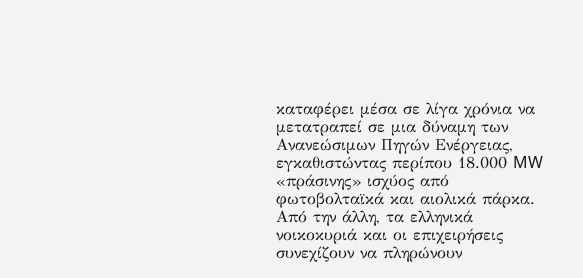καταφέρει μέσα σε λίγα χρόνια να μετατραπεί σε μια δύναμη των Ανανεώσιμων Πηγών Ενέργειας, εγκαθιστώντας περίπου 18.000 MW «πράσινης» ισχύος από φωτοβολταϊκά και αιολικά πάρκα. Από την άλλη, τα ελληνικά νοικοκυριά και οι επιχειρήσεις συνεχίζουν να πληρώνουν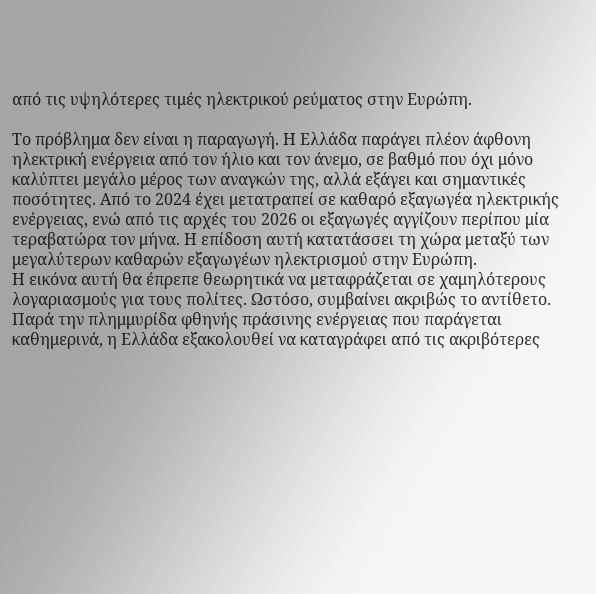από τις υψηλότερες τιμές ηλεκτρικού ρεύματος στην Ευρώπη.

Το πρόβλημα δεν είναι η παραγωγή. Η Ελλάδα παράγει πλέον άφθονη ηλεκτρική ενέργεια από τον ήλιο και τον άνεμο, σε βαθμό που όχι μόνο καλύπτει μεγάλο μέρος των αναγκών της, αλλά εξάγει και σημαντικές ποσότητες. Από το 2024 έχει μετατραπεί σε καθαρό εξαγωγέα ηλεκτρικής ενέργειας, ενώ από τις αρχές του 2026 οι εξαγωγές αγγίζουν περίπου μία τεραβατώρα τον μήνα. Η επίδοση αυτή κατατάσσει τη χώρα μεταξύ των μεγαλύτερων καθαρών εξαγωγέων ηλεκτρισμού στην Ευρώπη.
Η εικόνα αυτή θα έπρεπε θεωρητικά να μεταφράζεται σε χαμηλότερους λογαριασμούς για τους πολίτες. Ωστόσο, συμβαίνει ακριβώς το αντίθετο. Παρά την πλημμυρίδα φθηνής πράσινης ενέργειας που παράγεται καθημερινά, η Ελλάδα εξακολουθεί να καταγράφει από τις ακριβότερες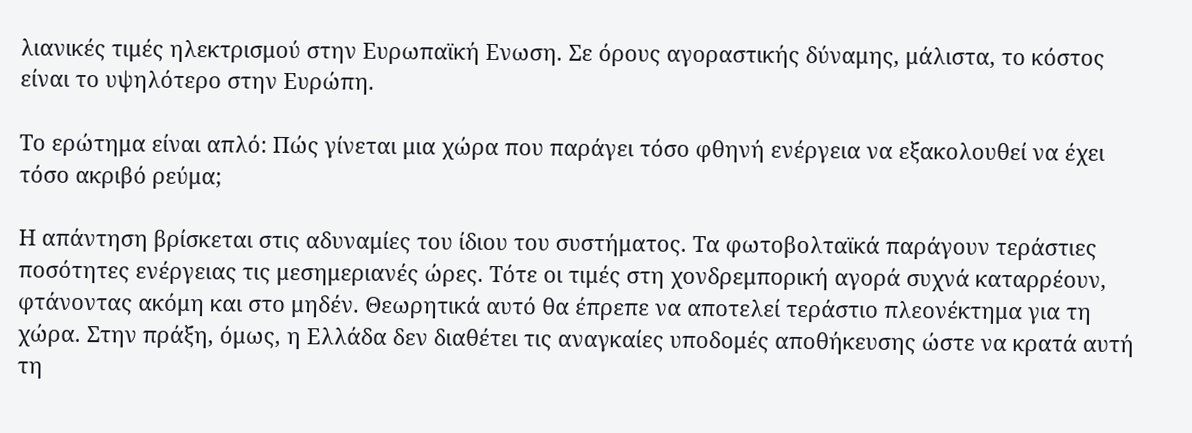λιανικές τιμές ηλεκτρισμού στην Ευρωπαϊκή Eνωση. Σε όρους αγοραστικής δύναμης, μάλιστα, το κόστος είναι το υψηλότερο στην Ευρώπη.

Το ερώτημα είναι απλό: Πώς γίνεται μια χώρα που παράγει τόσο φθηνή ενέργεια να εξακολουθεί να έχει τόσο ακριβό ρεύμα;

Η απάντηση βρίσκεται στις αδυναμίες του ίδιου του συστήματος. Τα φωτοβολταϊκά παράγουν τεράστιες ποσότητες ενέργειας τις μεσημεριανές ώρες. Τότε οι τιμές στη χονδρεμπορική αγορά συχνά καταρρέουν, φτάνοντας ακόμη και στο μηδέν. Θεωρητικά αυτό θα έπρεπε να αποτελεί τεράστιο πλεονέκτημα για τη χώρα. Στην πράξη, όμως, η Ελλάδα δεν διαθέτει τις αναγκαίες υποδομές αποθήκευσης ώστε να κρατά αυτή τη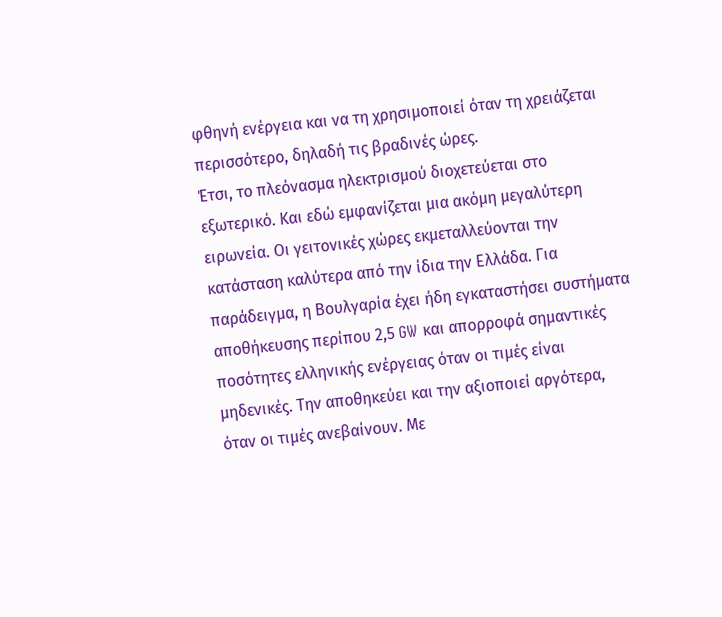φθηνή ενέργεια και να τη χρησιμοποιεί όταν τη χρειάζεται περισσότερο, δηλαδή τις βραδινές ώρες.
Έτσι, το πλεόνασμα ηλεκτρισμού διοχετεύεται στο εξωτερικό. Και εδώ εμφανίζεται μια ακόμη μεγαλύτερη ειρωνεία. Οι γειτονικές χώρες εκμεταλλεύονται την κατάσταση καλύτερα από την ίδια την Ελλάδα. Για παράδειγμα, η Βουλγαρία έχει ήδη εγκαταστήσει συστήματα αποθήκευσης περίπου 2,5 GW και απορροφά σημαντικές ποσότητες ελληνικής ενέργειας όταν οι τιμές είναι μηδενικές. Την αποθηκεύει και την αξιοποιεί αργότερα, όταν οι τιμές ανεβαίνουν. Με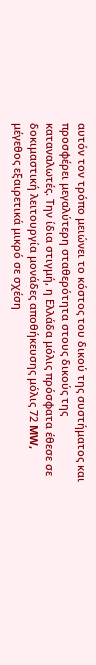αυτόν τον τρόπο μειώνει το κόστος του δικού της συστήματος και προσφέρει μεγαλύτερη σταθερότητα στους δικούς της καταναλωτές. Την ίδια στιγμή, η Ελλάδα μόλις πρόσφατα έθεσε σε δοκιμαστική λειτουργία μονάδες αποθήκευσης μόλις 72 MW, μέγεθος εξαιρετικά μικρό σε σχέση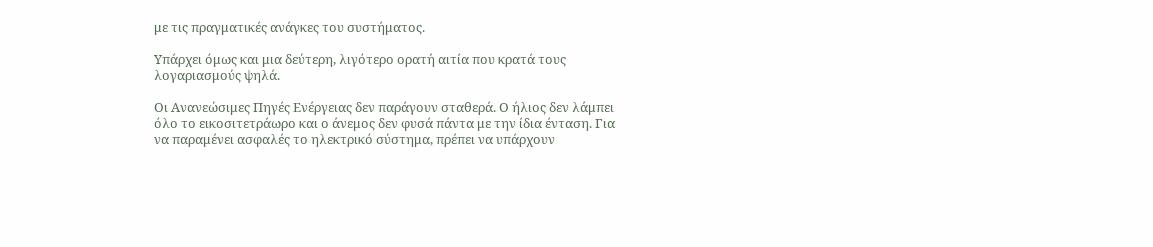με τις πραγματικές ανάγκες του συστήματος.

Υπάρχει όμως και μια δεύτερη, λιγότερο ορατή αιτία που κρατά τους λογαριασμούς ψηλά.

Οι Ανανεώσιμες Πηγές Ενέργειας δεν παράγουν σταθερά. Ο ήλιος δεν λάμπει όλο το εικοσιτετράωρο και ο άνεμος δεν φυσά πάντα με την ίδια ένταση. Για να παραμένει ασφαλές το ηλεκτρικό σύστημα, πρέπει να υπάρχουν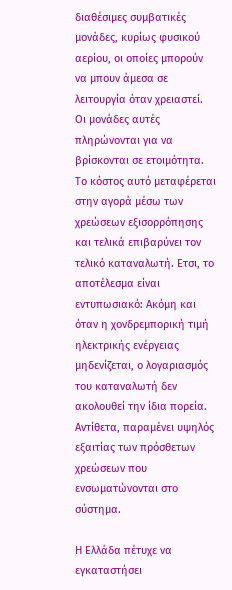διαθέσιμες συμβατικές μονάδες, κυρίως φυσικού αερίου, οι οποίες μπορούν να μπουν άμεσα σε λειτουργία όταν χρειαστεί. Οι μονάδες αυτές πληρώνονται για να βρίσκονται σε ετοιμότητα. Το κόστος αυτό μεταφέρεται στην αγορά μέσω των χρεώσεων εξισορρόπησης και τελικά επιβαρύνει τον τελικό καταναλωτή. Ετσι, το αποτέλεσμα είναι εντυπωσιακό: Ακόμη και όταν η χονδρεμπορική τιμή ηλεκτρικής ενέργειας μηδενίζεται, ο λογαριασμός του καταναλωτή δεν ακολουθεί την ίδια πορεία. Αντίθετα, παραμένει υψηλός εξαιτίας των πρόσθετων χρεώσεων που ενσωματώνονται στο σύστημα.

Η Ελλάδα πέτυχε να εγκαταστήσει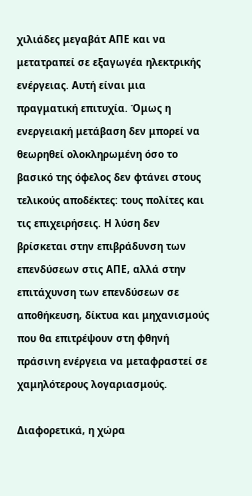χιλιάδες μεγαβάτ ΑΠΕ και να μετατραπεί σε εξαγωγέα ηλεκτρικής ενέργειας. Αυτή είναι μια πραγματική επιτυχία. Όμως η ενεργειακή μετάβαση δεν μπορεί να θεωρηθεί ολοκληρωμένη όσο το βασικό της όφελος δεν φτάνει στους τελικούς αποδέκτες: τους πολίτες και τις επιχειρήσεις. Η λύση δεν βρίσκεται στην επιβράδυνση των επενδύσεων στις ΑΠΕ, αλλά στην επιτάχυνση των επενδύσεων σε αποθήκευση, δίκτυα και μηχανισμούς που θα επιτρέψουν στη φθηνή πράσινη ενέργεια να μεταφραστεί σε χαμηλότερους λογαριασμούς.

Διαφορετικά, η χώρα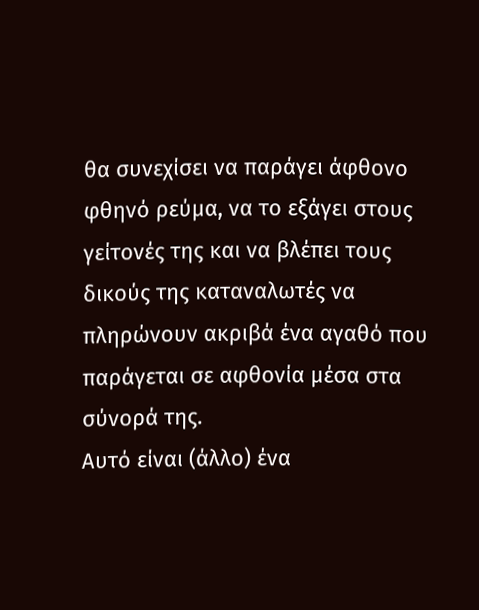θα συνεχίσει να παράγει άφθονο φθηνό ρεύμα, να το εξάγει στους γείτονές της και να βλέπει τους δικούς της καταναλωτές να πληρώνουν ακριβά ένα αγαθό που παράγεται σε αφθονία μέσα στα σύνορά της.
Αυτό είναι (άλλο) ένα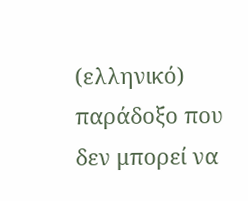(ελληνικό) παράδοξο που δεν μπορεί να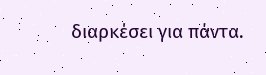διαρκέσει για πάντα.